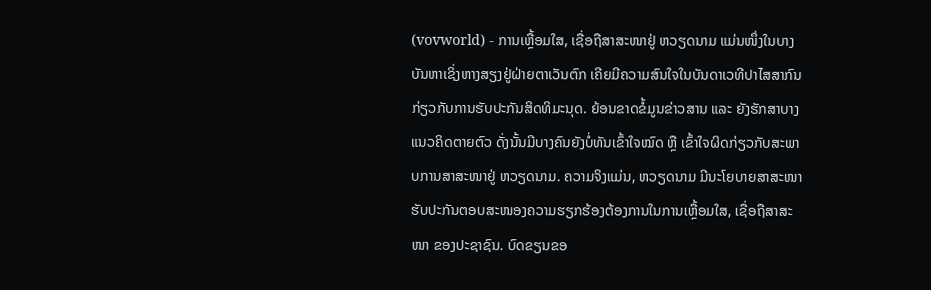(vovworld) - ການເຫຼື້ອມໃສ, ເຊື່ອຖືສາສະໜາຢູ່ ຫວຽດນາມ ແມ່ນໜຶ່ງໃນບາງບັນຫາເຊິ່ງຫາງສຽງຢູ່ຝ່າຍຕາເວັນຕົກ ເຄີຍມີຄວາມສົນໃຈໃນບັນດາເວທີປາໄສສາກົນ ກ່ຽວກັບການຮັບປະກັນສິດທິມະນຸດ. ຍ້ອນຂາດຂໍ້ມູນຂ່າວສານ ແລະ ຍັງຮັກສາບາງແນວຄິດຕາຍຕົວ ດັ່ງນັ້ນມີບາງຄົນຍັງບໍ່ທັນເຂົ້າໃຈໝົດ ຫຼື ເຂົ້າໃຈຜິດກ່ຽວກັບສະພາບການສາສະໜາຢູ່ ຫວຽດນາມ. ຄວາມຈິງແມ່ນ, ຫວຽດນາມ ມີນະໂຍບາຍສາສະໜາຮັບປະກັນຕອບສະໜອງຄວາມຮຽກຮ້ອງຕ້ອງການໃນການເຫຼື້ອມໃສ, ເຊື່ອຖືສາສະໜາ ຂອງປະຊາຊົນ. ບົດຂຽນຂອ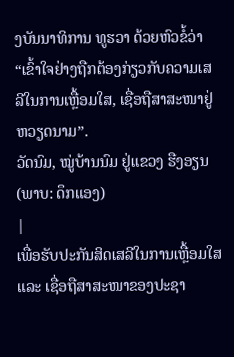ງບັນນາທິການ ທູຮວາ ດ້ວຍຫົວຂໍ້ວ່າ “ເຂົ້າໃຈຢ່າງຖືກຕ້ອງກ່ຽວກັບຄວາມເສລີໃນການເຫຼື້ອມໃສ, ເຊື່ອຖືສາສະໜາຢູ່ ຫວຽດນາມ”.
ວັດນົມ, ໝູ່ບ້ານນົມ ຢູ່ແຂວງ ຮືງອຽນ
(ພາບ: ດຶກແອງ)
|
ເພື່ອຮັບປະກັນສິດເສລີໃນການເຫຼື້ອມໃສ ແລະ ເຊື່ອຖືສາສະໜາຂອງປະຊາ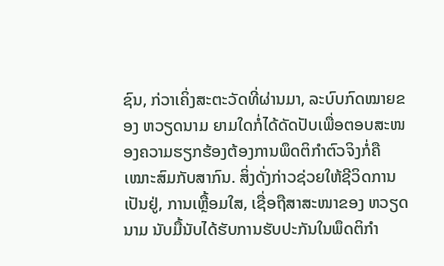ຊົນ, ກ່ວາເຄິ່ງສະຕະວັດທີ່ຜ່ານມາ, ລະບົບກົດໝາຍຂອງ ຫວຽດນາມ ຍາມໃດກໍ່ໄດ້ດັດປັບເພື່ອຕອບສະໜອງຄວາມຮຽກຮ້ອງຕ້ອງການພຶດຕິກຳຕົວຈິງກໍ່ຄືເໝາະສົມກັບສາກົນ. ສິ່ງດັ່ງກ່າວຊ່ວຍໃຫ້ຊີວິດການເປັນຢູ່, ການເຫຼື້ອມໃສ, ເຊື່ອຖືສາສະໜາຂອງ ຫວຽດນາມ ນັບມື້ນັບໄດ້ຮັບການຮັບປະກັນໃນພຶດຕິກຳ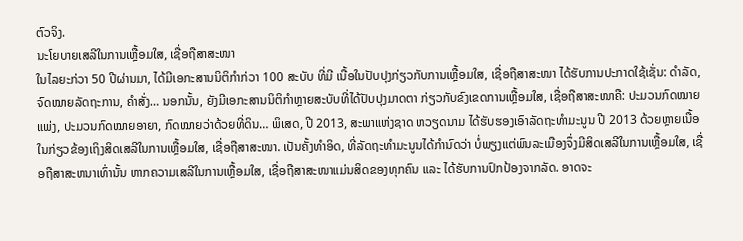ຕົວຈິງ.
ນະໂຍບາຍເສລີໃນການເຫຼື້ອມໃສ, ເຊື່ອຖືສາສະໜາ
ໃນໄລຍະກ່ວາ 50 ປີຜ່ານມາ, ໄດ້ມີເອກະສານນິຕິກຳກ່ວາ 100 ສະບັບ ທີ່ມີ ເນື້ອໃນປັບປຸງກ່ຽວກັບການເຫຼື້ອມໃສ, ເຊື່ອຖືສາສະໜາ ໄດ້ຮັບການປະກາດໃຊ້ເຊັ່ນ: ດຳລັດ, ຈົດໝາຍລັດຖະການ, ຄຳສັ່ງ… ນອກນັ້ນ, ຍັງມີເອກະສານນິຕິກຳຫຼາຍສະບັບທີ່ໄດ້ປັບປຸງມາດຕາ ກ່ຽວກັບຂົງເຂດການເຫຼື້ອມໃສ, ເຊື່ອຖືສາສະໜາຄື: ປະມວນກົດໝາຍແພ່ງ, ປະມວນກົດໝາຍອາຍາ, ກົດໝາຍວ່າດ້ວຍທີ່ດິນ… ພິເສດ, ປີ 2013, ສະພາແຫ່ງຊາດ ຫວຽດນາມ ໄດ້ຮັບຮອງເອົາລັດຖະທຳມະນູນ ປີ 2013 ດ້ວຍຫຼາຍເນື້ອໃນກ່ຽວຂ້ອງເຖິງສິດເສລີໃນການເຫຼື້ອມໃສ, ເຊື່ອຖືສາສະໜາ. ເປັນຄັ້ງທຳອິດ, ທີ່ລັດຖະທຳມະນູນໄດ້ກຳນົດວ່າ ບໍ່ພຽງແຕ່ພົນລະເມືອງຈຶ່ງມີສິດເສລີໃນການເຫຼື້ອມໃສ, ເຊື່ອຖືສາສະຫນາເທົ່ານັ້ນ ຫາກຄວາມເສລີໃນການເຫຼື້ອມໃສ, ເຊື່ອຖືສາສະໜາແມ່ນສິດຂອງທຸກຄົນ ແລະ ໄດ້ຮັບການປົກປ້ອງຈາກລັດ. ອາດຈະ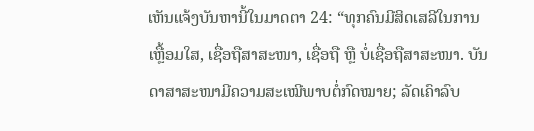ເຫັນແຈ້ງບັນຫານີ້ໃນມາດຕາ 24: “ທຸກຄົນມີສິດເສລີໃນການເຫຼື້ອມໃສ, ເຊື່ອຖືສາສະໜາ, ເຊື່ອຖື ຫຼື ບໍ່ເຊື່ອຖືສາສະໜາ. ບັນດາສາສະໜາມີຄວາມສະເໝີພາບຕໍ່ກົດໝາຍ; ລັດເຄົາລົບ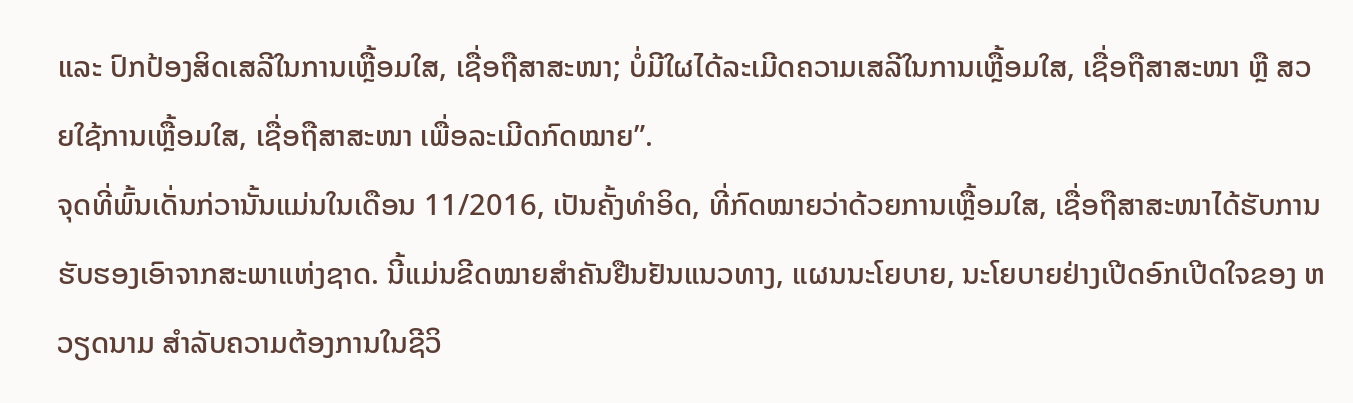ແລະ ປົກປ້ອງສິດເສລີໃນການເຫຼື້ອມໃສ, ເຊື່ອຖືສາສະໜາ; ບໍ່ມີໃຜໄດ້ລະເມີດຄວາມເສລີໃນການເຫຼື້ອມໃສ, ເຊື່ອຖືສາສະໜາ ຫຼື ສວຍໃຊ້ການເຫຼື້ອມໃສ, ເຊື່ອຖືສາສະໜາ ເພື່ອລະເມີດກົດໝາຍ”.
ຈຸດທີ່ພົ້ນເດັ່ນກ່ວານັ້ນແມ່ນໃນເດືອນ 11/2016, ເປັນຄັ້ງທຳອິດ, ທີ່ກົດໝາຍວ່າດ້ວຍການເຫຼື້ອມໃສ, ເຊື່ອຖືສາສະໜາໄດ້ຮັບການຮັບຮອງເອົາຈາກສະພາແຫ່ງຊາດ. ນີ້ແມ່ນຂີດໝາຍສຳຄັນຢືນຢັນແນວທາງ, ແຜນນະໂຍບາຍ, ນະໂຍບາຍຢ່າງເປີດອົກເປີດໃຈຂອງ ຫວຽດນາມ ສຳລັບຄວາມຕ້ອງການໃນຊີວິ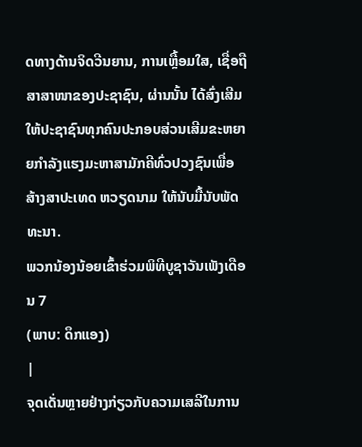ດທາງດ້ານຈິດວີນຍານ, ການເຫຼື້ອມໃສ, ເຊື່ອຖືສາສາໜາຂອງປະຊາຊົນ, ຜ່ານນັ້ນ ໄດ້ສົ່ງເສີມໃຫ້ປະຊາຊົນທຸກຄົນປະກອບສ່ວນເສີມຂະຫຍາຍກຳລັງແຮງມະຫາສາມັກຄີທົ່ວປວງຊົນເພື່ອສ້າງສາປະເທດ ຫວຽດນາມ ໃຫ້ນັບມື້ນັບພັດທະນາ.
ພວກນ້ອງນ້ອຍເຂົ້າຮ່ວມພິທີບູຊາວັນເພັງເດືອນ 7
(ພາບ: ດຶກແອງ)
|
ຈຸດເດັ່ນຫຼາຍຢ່າງກ່ຽວກັບຄວາມເສລີໃນການ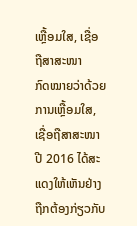ເຫຼື້ອມໃສ, ເຊື່ອຖືສາສະໜາ
ກົດໝາຍວ່າດ້ວຍການເຫຼື້ອມໃສ, ເຊື່ອຖືສາສະໜາ ປີ 2016 ໄດ້ສະແດງໃຫ້ເຫັນຢ່າງຖືກຕ້ອງກ່ຽວກັບ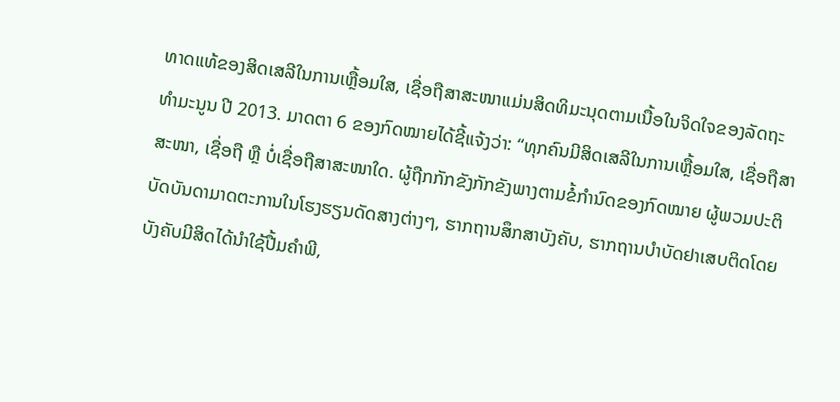ທາດແທ້ຂອງສິດເສລີໃນການເຫຼື້ອມໃສ, ເຊື່ອຖືສາສະໜາແມ່ນສິດທິມະນຸດຕາມເນື້ອໃນຈິດໃຈຂອງລັດຖະທຳມະນູນ ປີ 2013. ມາດຕາ 6 ຂອງກົດໝາຍໄດ້ຊີ້ແຈ້ງວ່າ: “ທຸກຄົນມີສິດເສລີໃນການເຫຼື້ອມໃສ, ເຊື່ອຖືສາສະໜາ, ເຊື່ອຖື ຫຼື ບໍ່ເຊື່ອຖືສາສະໜາໃດ. ຜູ້ຖືກກັກຂັງກັກຂັງພາງຕາມຂໍ້ກຳນົດຂອງກົດໝາຍ ຜູ້ພວມປະຕິບັດບັນດາມາດຕະການໃນໂຮງຮຽນດັດສາງຕ່າງໆ, ຮາກຖານສຶກສາບັງຄັບ, ຮາກຖານບຳບັດຢາເສບຕິດໂດຍບັງຄັບມີສິດໄດ້ນຳໃຊ້ປື້ມຄຳພີ,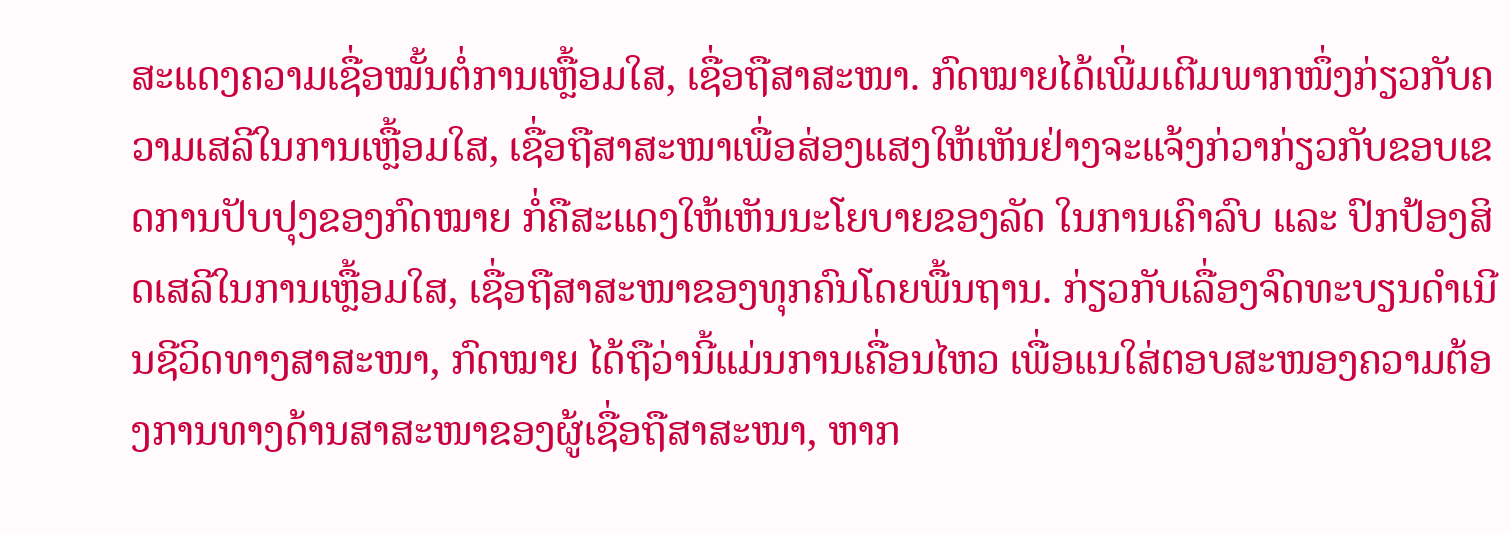ສະແດງຄວາມເຊື່ອໝັ້ນຕໍ່ການເຫຼື້ອມໃສ, ເຊື່ອຖືສາສະໜາ. ກົດໝາຍໄດ້ເພີ່ມເຕີມພາກໜຶ່ງກ່ຽວກັບຄວາມເສລີໃນການເຫຼື້ອມໃສ, ເຊື່ອຖືສາສະໜາເພື່ອສ່ອງແສງໃຫ້ເຫັນຢ່າງຈະແຈ້ງກ່ວາກ່ຽວກັບຂອບເຂດການປັບປຸງຂອງກົດໝາຍ ກໍ່ຄືສະແດງໃຫ້ເຫັນນະໂຍບາຍຂອງລັດ ໃນການເຄົາລົບ ແລະ ປົກປ້ອງສິດເສລີໃນການເຫຼື້ອມໃສ, ເຊື່ອຖືສາສະໜາຂອງທຸກຄົນໂດຍພື້ນຖານ. ກ່ຽວກັບເລື່ອງຈົດທະບຽນດຳເນີນຊີວິດທາງສາສະໜາ, ກົດໝາຍ ໄດ້ຖືວ່ານີ້ແມ່ນການເຄື່ອນໄຫວ ເພື່ອແນໃສ່ຕອບສະໜອງຄວາມຕ້ອງການທາງດ້ານສາສະໜາຂອງຜູ້ເຊື່ອຖືສາສະໜາ, ຫາກ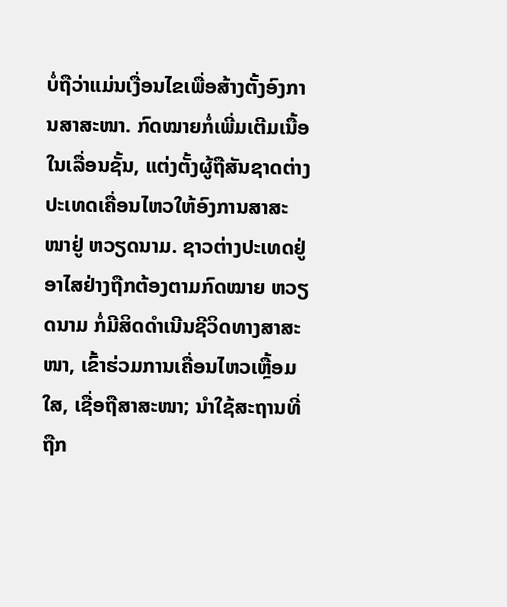ບໍ່ຖືວ່າແມ່ນເງື່ອນໄຂເພື່ອສ້າງຕັ້ງອົງການສາສະໜາ. ກົດໝາຍກໍ່ເພີ່ມເຕີມເນື້ອໃນເລື່ອນຊັ້ນ, ແຕ່ງຕັ້ງຜູ້ຖືສັນຊາດຕ່າງປະເທດເຄື່ອນໄຫວໃຫ້ອົງການສາສະໜາຢູ່ ຫວຽດນາມ. ຊາວຕ່າງປະເທດຢູ່ອາໄສຢ່າງຖືກຕ້ອງຕາມກົດໝາຍ ຫວຽດນາມ ກໍ່ມີສິດດຳເນີນຊີວິດທາງສາສະໜາ, ເຂົ້າຮ່ວມການເຄື່ອນໄຫວເຫຼື້ອມໃສ, ເຊື່ອຖືສາສະໜາ; ນຳໃຊ້ສະຖານທີ່ຖືກ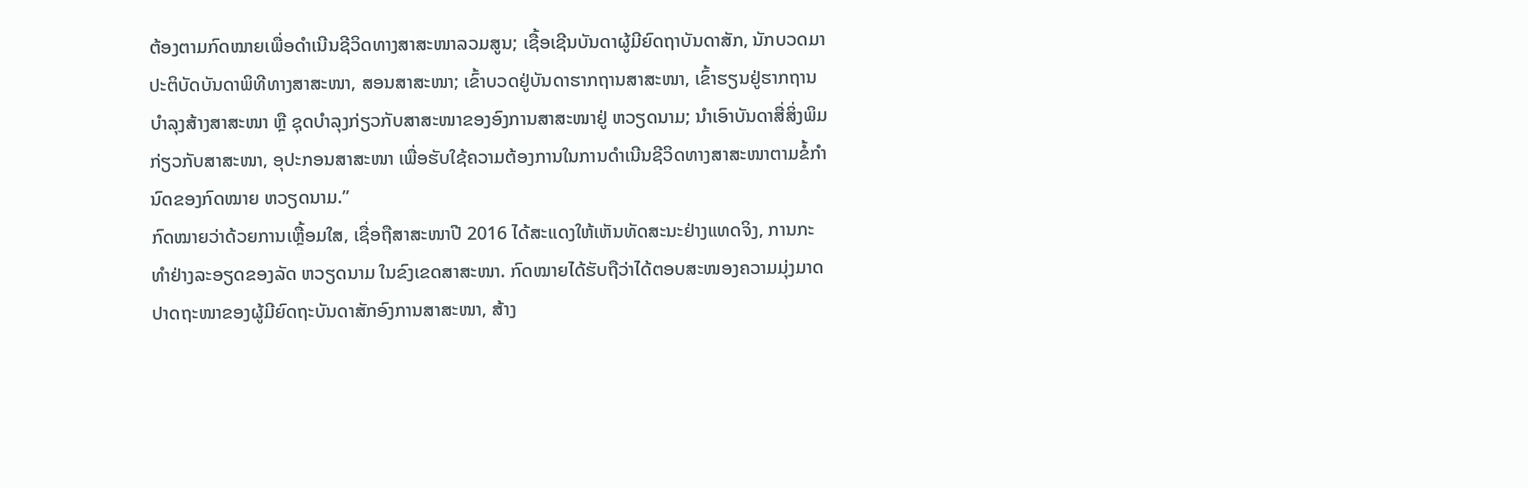ຕ້ອງຕາມກົດໝາຍເພື່ອດຳເນີນຊີວິດທາງສາສະໜາລວມສູນ; ເຊື້ອເຊີນບັນດາຜູ້ມີຍົດຖາບັນດາສັກ, ນັກບວດມາປະຕິບັດບັນດາພິທີທາງສາສະໜາ, ສອນສາສະໜາ; ເຂົ້າບວດຢູ່ບັນດາຮາກຖານສາສະໜາ, ເຂົ້າຮຽນຢູ່ຮາກຖານບຳລຸງສ້າງສາສະໜາ ຫຼື ຊຸດບຳລຸງກ່ຽວກັບສາສະໜາຂອງອົງການສາສະໜາຢູ່ ຫວຽດນາມ; ນຳເອົາບັນດາສື່ສິ່ງພິມກ່ຽວກັບສາສະໜາ, ອຸປະກອນສາສະໜາ ເພື່ອຮັບໃຊ້ຄວາມຕ້ອງການໃນການດຳເນີນຊີວິດທາງສາສະໜາຕາມຂໍ້ກຳນົດຂອງກົດໝາຍ ຫວຽດນາມ.”
ກົດໝາຍວ່າດ້ວຍການເຫຼື້ອມໃສ, ເຊື່ອຖືສາສະໜາປີ 2016 ໄດ້ສະແດງໃຫ້ເຫັນທັດສະນະຢ່າງແທດຈິງ, ການກະທຳຢ່າງລະອຽດຂອງລັດ ຫວຽດນາມ ໃນຂົງເຂດສາສະໜາ. ກົດໝາຍໄດ້ຮັບຖືວ່າໄດ້ຕອບສະໜອງຄວາມມຸ່ງມາດປາດຖະໜາຂອງຜູ້ມີຍົດຖະບັນດາສັກອົງການສາສະໜາ, ສ້າງ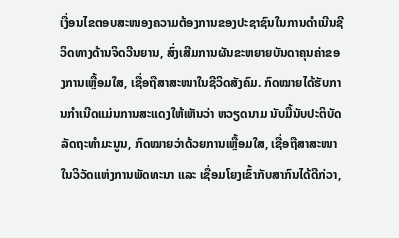ເງື່ອນໄຂຕອບສະໜອງຄວາມຕ້ອງການຂອງປະຊາຊົນໃນການດຳເນີນຊີວິດທາງດ້ານຈິດວີນຍານ, ສົ່ງເສີມການຜັນຂະຫຍາຍບັນດາຄຸນຄ່າຂອງການເຫຼື້ອມໃສ, ເຊື່ອຖືສາສະໜາໃນຊີວິດສັງຄົມ. ກົດໝາຍໄດ້ຮັບການກຳເນີດແມ່ນການສະແດງໃຫ້ເຫັນວ່າ ຫວຽດນາມ ນັບມື້ນັບປະຕິບັດລັດຖະທຳມະນູນ, ກົດໝາຍວ່າດ້ວຍການເຫຼື້ອມໃສ, ເຊື່ອຖືສາສະໜາ ໃນວິວັດແຫ່ງການພັດທະນາ ແລະ ເຊື່ອມໂຍງເຂົ້າກັບສາກົນໄດ້ດີກ່ວາ,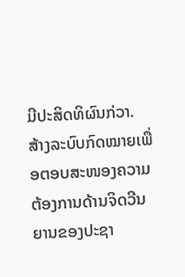ມີປະສິດທິຜົນກ່ວາ. ສ້າງລະບົບກົດໝາຍເພື່ອຕອບສະໜອງຄວາມຕ້ອງການດ້ານຈິດວີນຍານຂອງປະຊາ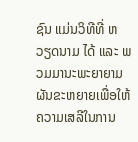ຊົນ ແມ່ນວິທີທີ່ ຫວຽດນາມ ໄດ້ ແລະ ພວມມານະພະຍາຍາມຜັນຂະຫຍາຍເພື່ອໃຫ້ຄວາມເສລີໃນການ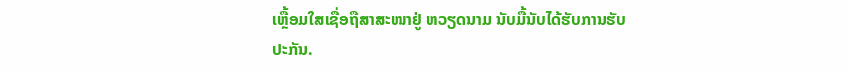ເຫຼື້ອມໃສເຊື່ອຖືສາສະໜາຢູ່ ຫວຽດນາມ ນັບມື້ນັບໄດ້ຮັບການຮັບປະກັນ.